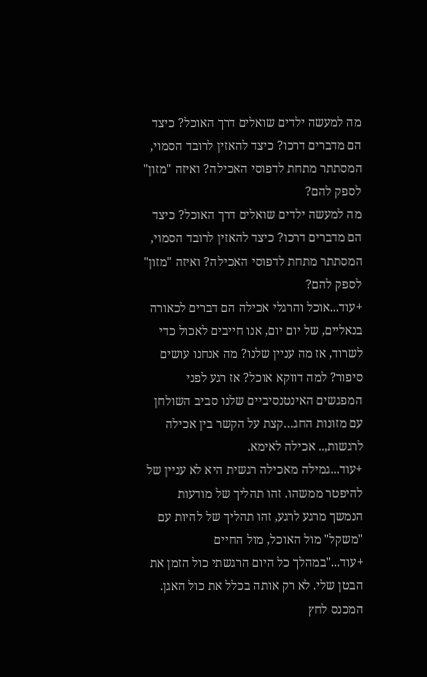מה למעשה ילדים שואלים דרך האוכל? כיצד הם מדברים דרכו? כיצד להאזין לרובד הסמוי, המסתתר מתחת לדפוסי האכילה? ואיזה "מזון" לספק להם?
מה למעשה ילדים שואלים דרך האוכל? כיצד הם מדברים דרכו? כיצד להאזין לרובד הסמוי, המסתתר מתחת לדפוסי האכילה? ואיזה "מזון" לספק להם?
+עוד...אוכל והרגלי אכילה הם דברים לכאורה בנאליים, של יום יום, אנו חייבים לאכול כדי לשרוד, אז מה עניין שלנו? מה אנחנו עושים סיפור? למה דווקא אוכל? אז רגע לפני המפגשים האינטנסיביים שלנו סביב השולחן עם מזונות החג…קצת על הקשר בין אכילה לרגשות,.. אכילה לאימא.
+עוד...גמילה מאכילה רגשית היא לא עניין של להיפטר ממשהו. זהו תהליך של מודעות הנמשך מרגע לרגע, זהו תהליך של להיות עם "משקל" מול האוכל, מול החיים
+עוד..."במהלך כל היום הרגשתי כול הזמן את הבטן שלי. לא רק אותה בכלל את כול האגן. המכנס לחץ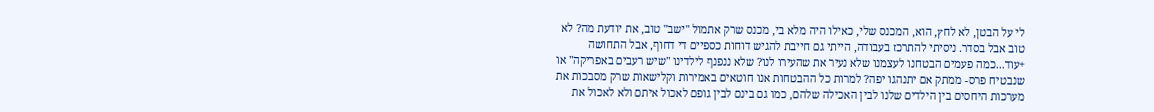לי על הבטן, לא לחץ, הוא, המכנס שלי, כאילו היה מלא בי, מכנס שרק אתמול "ישב" טוב, את יודעת מה? לא טוב אבל בסדר. ניסיתי להתרכז בעבודה, הייתי גם חייבת להגיש דוחות כספיים די דחוף, אבל התחושה
+עוד...כמה פעמים הבטחנו לעצמנו שלא נעיר את שהעירו לנו? שלא ננפנף לילדינו "שיש רעבים באפריקה" או שנבטיח פרס- ממתק אם יתנהגו יפה? למרות כל ההבטחות אנו חוטאים באמירות וקלישאות שרק מסבכות את מערכות היחסים בין הילדים שלנו לבין האכילה שלהם, כמו גם בינם לבין גופם לאכול איתם ולא לאכול את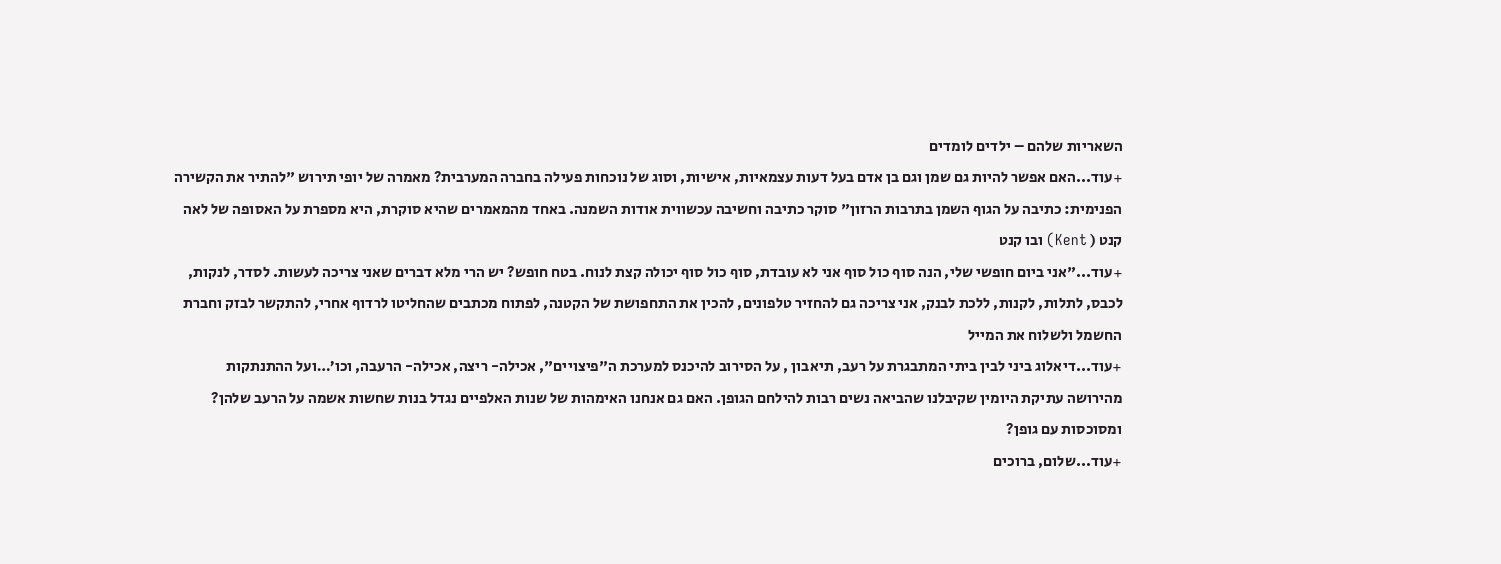השאריות שלהם – ילדים לומדים
+עוד...האם אפשר להיות גם שמן וגם בן אדם בעל דעות עצמאיות, אישיות, וסוג של נוכחות פעילה בחברה המערבית? מאמרה של יופי תירוש "להתיר את הקשירה הפנימית: כתיבה על הגוף השמן בתרבות הרזון" סוקר כתיבה וחשיבה עכשווית אודות השמנה. באחד מהמאמרים שהיא סוקרת, היא מספרת על האסופה של לאה קנט ( Kent) ובו קנט
+עוד..."אני ביום חופשי שלי, הנה סוף כול סוף אני לא עובדת, סוף כול סוף יכולה קצת לנוח. בטח חופש? יש הרי מלא דברים שאני צריכה לעשות. לסדר, לנקות, לכבס, לתלות, לקנות, ללכת לבנק, אני צריכה גם להחזיר טלפונים, להכין את התחפושת של הקטנה, לפתוח מכתבים שהחליטו לרדוף אחרי, להתקשר לבזק וחברת החשמל ולשלוח את המייל
+עוד...דיאלוג ביני לבין ביתי המתבגרת על רעב, תיאבון , על הסירוב להיכנס למערכת ה"פיצויים", אכילה- ריצה, אכילה- הרעבה, וכו’…ועל ההתנתקות מהירושה עתיקת היומין שקיבלנו שהביאה נשים רבות להילחם הגופן. האם גם אנחנו האימהות של שנות האלפיים נגדל בנות שחשות אשמה על הרעב שלהן? ומסוכסות עם גופן?
+עוד...שלום, ברוכים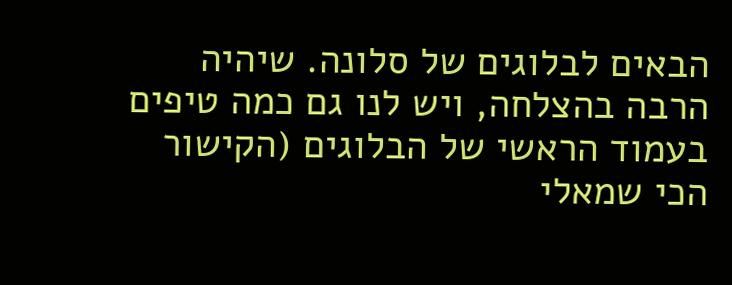הבאים לבלוגים של סלונה. שיהיה הרבה בהצלחה, ויש לנו גם כמה טיפים בעמוד הראשי של הבלוגים (הקישור הכי שמאלי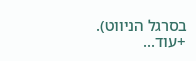בסרגל הניווט).
+עוד...